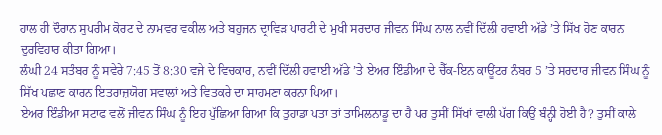ਹਾਲ ਹੀ ਦੌਰਾਨ ਸੁਪਰੀਮ ਕੋਰਟ ਦੇ ਨਾਮਵਰ ਵਕੀਲ ਅਤੇ ਬਹੁਜਨ ਦ੍ਰਾਵਿੜ ਪਾਰਟੀ ਦੇ ਮੁਖੀ ਸਰਦਾਰ ਜੀਵਨ ਸਿੰਘ ਨਾਲ ਨਵੀਂ ਦਿੱਲੀ ਹਵਾਈ ਅੱਡੇ ’ਤੇ ਸਿੱਖ ਹੋਣ ਕਾਰਨ ਦੁਰਵਿਹਾਰ ਕੀਤਾ ਗਿਆ।
ਲੰਘੀ 24 ਸਤੰਬਰ ਨੂੰ ਸਵੇਰੇ 7:45 ਤੋਂ 8:30 ਵਜੇ ਦੇ ਵਿਚਕਾਰ, ਨਵੀਂ ਦਿੱਲੀ ਹਵਾਈ ਅੱਡੇ ’ਤੇ ਏਅਰ ਇੰਡੀਆ ਦੇ ਚੈੱਕ-ਇਨ ਕਾਊਂਟਰ ਨੰਬਰ 5 ’ਤੇ ਸਰਦਾਰ ਜੀਵਨ ਸਿੰਘ ਨੂੰ ਸਿੱਖ ਪਛਾਣ ਕਾਰਨ ਇਤਰਾਜ਼ਯੋਗ ਸਵਾਲਾਂ ਅਤੇ ਵਿਤਕਰੇ ਦਾ ਸਾਹਮਣਾ ਕਰਨਾ ਪਿਆ।
ਏਅਰ ਇੰਡੀਆ ਸਟਾਫ ਵਲੋਂ ਜੀਵਨ ਸਿੰਘ ਨੂੰ ਇਹ ਪੁੱਛਿਆ ਗਿਆ ਕਿ ਤੁਹਾਡਾ ਪਤਾ ਤਾਂ ਤਾਮਿਲਨਾਡੂ ਦਾ ਹੈ ਪਰ ਤੁਸੀਂ ਸਿੱਖਾਂ ਵਾਲੀ ਪੱਗ ਕਿਉਂ ਬੰਨ੍ਹੀ ਹੋਈ ਹੈ? ਤੁਸੀਂ ਕਾਲੇ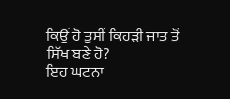ਕਿਉਂ ਹੋ ਤੁਸੀਂ ਕਿਹੜੀ ਜਾਤ ਤੋਂ ਸਿੱਖ ਬਣੇ ਹੋ?
ਇਹ ਘਟਨਾ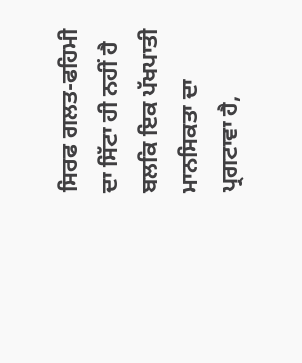ਸਿਰਫ ਗਲਤ-ਫਹਿਮੀ ਦਾ ਸਿੱਟਾ ਹੀ ਨਹੀਂ ਹੈ ਬਲਕਿ ਇਕ ਪੱਖਪਾਤੀ ਮਾਨਸਿਕਤਾ ਦਾ ਪ੍ਰਗਟਾਵਾ ਹੈ,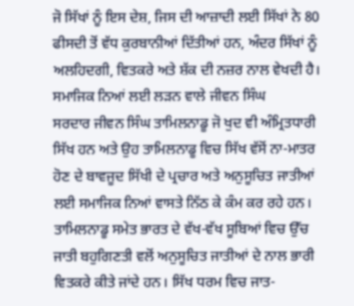ਜੋ ਸਿੱਖਾਂ ਨੂੰ ਇਸ ਦੇਸ਼, ਜਿਸ ਦੀ ਆਜ਼ਾਦੀ ਲਈ ਸਿੱਖਾਂ ਨੇ 80 ਫੀਸਦੀ ਤੋਂ ਵੱਧ ਕੁਰਬਾਨੀਆਂ ਦਿੱਤੀਆਂ ਹਨ, ਅੰਦਰ ਸਿੱਖਾਂ ਨੂੰ ਅਲਹਿਦਗੀ, ਵਿਤਕਰੇ ਅਤੇ ਸ਼ੱਕ ਦੀ ਨਜ਼ਰ ਨਾਲ ਵੇਖਦੀ ਹੈ।
ਸਮਾਜਿਕ ਨਿਆਂ ਲਈ ਲੜਨ ਵਾਲੇ ਜੀਵਨ ਸਿੰਘ
ਸਰਦਾਰ ਜੀਵਨ ਸਿੰਘ ਤਾਮਿਲਨਾਡੂ ਜੋ ਖੁਦ ਵੀ ਅੰਮ੍ਰਿਤਧਾਰੀ ਸਿੱਖ ਹਨ ਅਤੇ ਉਹ ਤਾਮਿਲਨਾਡੂ ਵਿਚ ਸਿੱਖ ਵੱਸੋਂ ਨਾ-ਮਾਤਰ ਹੋਣ ਦੇ ਬਾਵਜੂਦ ਸਿੱਖੀ ਦੇ ਪ੍ਰਚਾਰ ਅਤੇ ਅਨੁਸੂਚਿਤ ਜਾਤੀਆਂ ਲਈ ਸਮਾਜਿਕ ਨਿਆਂ ਵਾਸਤੇ ਨਿੱਠ ਕੇ ਕੰਮ ਕਰ ਰਹੇ ਹਨ।
ਤਾਮਿਲਨਾਡੂ ਸਮੇਤ ਭਾਰਤ ਦੇ ਵੱਖ-ਵੱਖ ਸੂਬਿਆਂ ਵਿਚ ਉੱਚ ਜਾਤੀ ਬਹੁਗਿਣਤੀ ਵਲੋਂ ਅਨੁਸੂਚਿਤ ਜਾਤੀਆਂ ਦੇ ਨਾਲ ਭਾਰੀ ਵਿਤਕਰੇ ਕੀਤੇ ਜਾਂਦੇ ਹਨ। ਸਿੱਖ ਧਰਮ ਵਿਚ ਜਾਤ-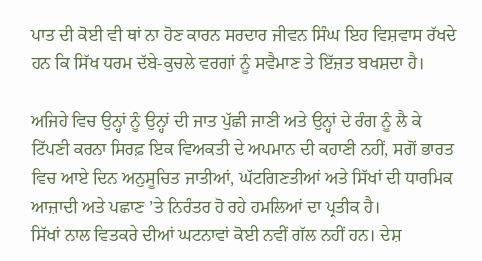ਪਾਤ ਦੀ ਕੋਈ ਵੀ ਥਾਂ ਨਾ ਹੋਣ ਕਾਰਨ ਸਰਦਾਰ ਜੀਵਨ ਸਿੰਘ ਇਹ ਵਿਸ਼ਵਾਸ ਰੱਖਦੇ ਹਨ ਕਿ ਸਿੱਖ ਧਰਮ ਦੱਬੇ-ਕੁਚਲੇ ਵਰਗਾਂ ਨੂੰ ਸਵੈਮਾਣ ਤੇ ਇੱਜ਼ਤ ਬਖਸ਼ਦਾ ਹੈ।

ਅਜਿਹੇ ਵਿਚ ਉਨ੍ਹਾਂ ਨੂੰ ਉਨ੍ਹਾਂ ਦੀ ਜਾਤ ਪੁੱਛੀ ਜਾਣੀ ਅਤੇ ਉਨ੍ਹਾਂ ਦੇ ਰੰਗ ਨੂੰ ਲੈ ਕੇ ਟਿੱਪਣੀ ਕਰਨਾ ਸਿਰਫ਼ ਇਕ ਵਿਅਕਤੀ ਦੇ ਅਪਮਾਨ ਦੀ ਕਹਾਣੀ ਨਹੀਂ, ਸਗੋਂ ਭਾਰਤ ਵਿਚ ਆਏ ਦਿਨ ਅਨੁਸੂਚਿਤ ਜਾਤੀਆਂ, ਘੱਟਗਿਣਤੀਆਂ ਅਤੇ ਸਿੱਖਾਂ ਦੀ ਧਾਰਮਿਕ ਆਜ਼ਾਦੀ ਅਤੇ ਪਛਾਣ ’ਤੇ ਨਿਰੰਤਰ ਹੋ ਰਹੇ ਹਮਲਿਆਂ ਦਾ ਪ੍ਰਤੀਕ ਹੈ।
ਸਿੱਖਾਂ ਨਾਲ ਵਿਤਕਰੇ ਦੀਆਂ ਘਟਨਾਵਾਂ ਕੋਈ ਨਵੀਂ ਗੱਲ ਨਹੀਂ ਹਨ। ਦੇਸ਼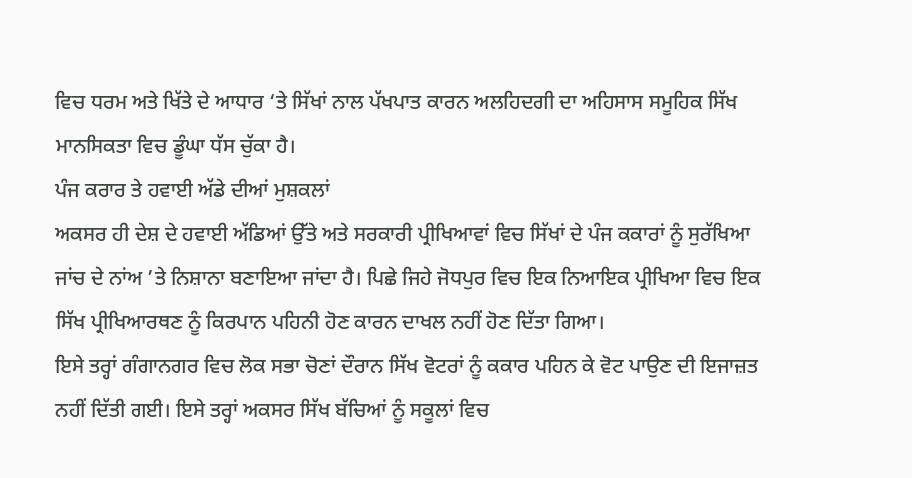ਵਿਚ ਧਰਮ ਅਤੇ ਖਿੱਤੇ ਦੇ ਆਧਾਰ ‘ਤੇ ਸਿੱਖਾਂ ਨਾਲ ਪੱਖਪਾਤ ਕਾਰਨ ਅਲਹਿਦਗੀ ਦਾ ਅਹਿਸਾਸ ਸਮੂਹਿਕ ਸਿੱਖ ਮਾਨਸਿਕਤਾ ਵਿਚ ਡੂੰਘਾ ਧੱਸ ਚੁੱਕਾ ਹੈ।
ਪੰਜ ਕਰਾਰ ਤੇ ਹਵਾਈ ਅੱਡੇ ਦੀਆਂ ਮੁਸ਼ਕਲਾਂ
ਅਕਸਰ ਹੀ ਦੇਸ਼ ਦੇ ਹਵਾਈ ਅੱਡਿਆਂ ਉੱਤੇ ਅਤੇ ਸਰਕਾਰੀ ਪ੍ਰੀਖਿਆਵਾਂ ਵਿਚ ਸਿੱਖਾਂ ਦੇ ਪੰਜ ਕਕਾਰਾਂ ਨੂੰ ਸੁਰੱਖਿਆ ਜਾਂਚ ਦੇ ਨਾਂਅ ’ਤੇ ਨਿਸ਼ਾਨਾ ਬਣਾਇਆ ਜਾਂਦਾ ਹੈ। ਪਿਛੇ ਜਿਹੇ ਜੋਧਪੁਰ ਵਿਚ ਇਕ ਨਿਆਇਕ ਪ੍ਰੀਖਿਆ ਵਿਚ ਇਕ ਸਿੱਖ ਪ੍ਰੀਖਿਆਰਥਣ ਨੂੰ ਕਿਰਪਾਨ ਪਹਿਨੀ ਹੋਣ ਕਾਰਨ ਦਾਖਲ ਨਹੀਂ ਹੋਣ ਦਿੱਤਾ ਗਿਆ।
ਇਸੇ ਤਰ੍ਹਾਂ ਗੰਗਾਨਗਰ ਵਿਚ ਲੋਕ ਸਭਾ ਚੋਣਾਂ ਦੌਰਾਨ ਸਿੱਖ ਵੋਟਰਾਂ ਨੂੰ ਕਕਾਰ ਪਹਿਨ ਕੇ ਵੋਟ ਪਾਉਣ ਦੀ ਇਜਾਜ਼ਤ ਨਹੀਂ ਦਿੱਤੀ ਗਈ। ਇਸੇ ਤਰ੍ਹਾਂ ਅਕਸਰ ਸਿੱਖ ਬੱਚਿਆਂ ਨੂੰ ਸਕੂਲਾਂ ਵਿਚ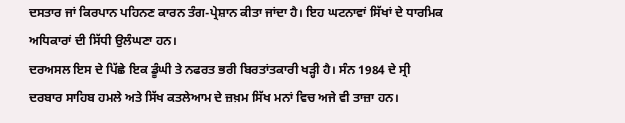ਦਸਤਾਰ ਜਾਂ ਕਿਰਪਾਨ ਪਹਿਨਣ ਕਾਰਨ ਤੰਗ-ਪ੍ਰੇਸ਼ਾਨ ਕੀਤਾ ਜਾਂਦਾ ਹੈ। ਇਹ ਘਟਨਾਵਾਂ ਸਿੱਖਾਂ ਦੇ ਧਾਰਮਿਕ ਅਧਿਕਾਰਾਂ ਦੀ ਸਿੱਧੀ ਉਲੰਘਣਾ ਹਨ।
ਦਰਅਸਲ ਇਸ ਦੇ ਪਿੱਛੇ ਇਕ ਡੂੰਘੀ ਤੇ ਨਫਰਤ ਭਰੀ ਬਿਰਤਾਂਤਕਾਰੀ ਖੜ੍ਹੀ ਹੈ। ਸੰਨ 1984 ਦੇ ਸ੍ਰੀ ਦਰਬਾਰ ਸਾਹਿਬ ਹਮਲੇ ਅਤੇ ਸਿੱਖ ਕਤਲੇਆਮ ਦੇ ਜ਼ਖ਼ਮ ਸਿੱਖ ਮਨਾਂ ਵਿਚ ਅਜੇ ਵੀ ਤਾਜ਼ਾ ਹਨ।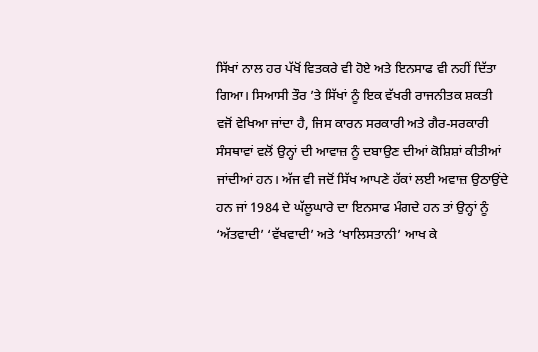ਸਿੱਖਾਂ ਨਾਲ ਹਰ ਪੱਖੋਂ ਵਿਤਕਰੇ ਵੀ ਹੋਏ ਅਤੇ ਇਨਸਾਫ ਵੀ ਨਹੀਂ ਦਿੱਤਾ ਗਿਆ। ਸਿਆਸੀ ਤੌਰ ’ਤੇ ਸਿੱਖਾਂ ਨੂੰ ਇਕ ਵੱਖਰੀ ਰਾਜਨੀਤਕ ਸ਼ਕਤੀ ਵਜੋਂ ਵੇਖਿਆ ਜਾਂਦਾ ਹੈ, ਜਿਸ ਕਾਰਨ ਸਰਕਾਰੀ ਅਤੇ ਗੈਰ-ਸਰਕਾਰੀ ਸੰਸਥਾਵਾਂ ਵਲੋਂ ਉਨ੍ਹਾਂ ਦੀ ਆਵਾਜ਼ ਨੂੰ ਦਬਾਉਣ ਦੀਆਂ ਕੋਸ਼ਿਸ਼ਾਂ ਕੀਤੀਆਂ ਜਾਂਦੀਆਂ ਹਨ। ਅੱਜ ਵੀ ਜਦੋਂ ਸਿੱਖ ਆਪਣੇ ਹੱਕਾਂ ਲਈ ਅਵਾਜ਼ ਉਠਾਉਂਦੇ ਹਨ ਜਾਂ 1984 ਦੇ ਘੱਲੂਘਾਰੇ ਦਾ ਇਨਸਾਫ ਮੰਗਦੇ ਹਨ ਤਾਂ ਉਨ੍ਹਾਂ ਨੂੰ ‘ਅੱਤਵਾਦੀ’ ‘ਵੱਖਵਾਦੀ’ ਅਤੇ ‘ਖਾਲਿਸਤਾਨੀ’ ਆਖ ਕੇ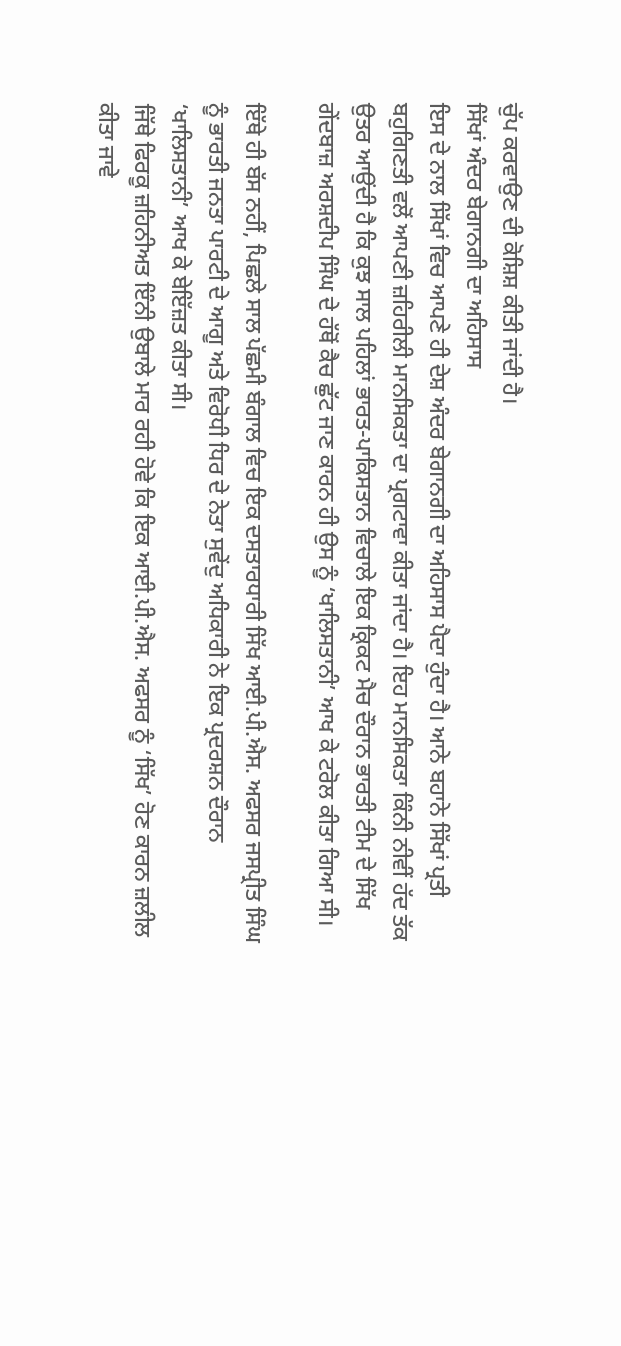ਚੁੱਪ ਕਰਵਾਉਣ ਦੀ ਕੋਸ਼ਿਸ਼ ਕੀਤੀ ਜਾਂਦੀ ਹੈ।
ਸਿੱਖਾਂ ਅੰਦਰ ਬੇਗਾਨਗੀ ਦਾ ਅਹਿਸਾਸ
ਇਸ ਦੇ ਨਾਲ ਸਿੱਖਾਂ ਵਿਚ ਆਪਣੇ ਹੀ ਦੇਸ਼ ਅੰਦਰ ਬੇਗਾਨਗੀ ਦਾ ਅਹਿਸਾਸ ਪੈਦਾ ਹੁੰਦਾ ਹੈ। ਆਨੇ ਬਹਾਨੇ ਸਿੱਖਾਂ ਪ੍ਰਤੀ ਬਹੁਗਿਣਤੀ ਵਲੋਂ ਆਪਣੀ ਜ਼ਹਿਰੀਲੀ ਮਾਨਸਿਕਤਾ ਦਾ ਪ੍ਰਗਟਾਵਾ ਕੀਤਾ ਜਾਂਦਾ ਹੈ। ਇਹ ਮਾਨਸਿਕਤਾ ਕਿੰਨੀ ਨੀਵੀਂ ਹੱਦ ਤੱਕ ਉਤਰ ਆਉਂਦੀ ਹੈ ਕਿ ਕੁਝ ਸਾਲ ਪਹਿਲਾਂ ਭਾਰਤ-ਪਾਕਿਸਤਾਨ ਵਿਚਾਲੇ ਇਕ ਕ੍ਰਿਕਟ ਮੈਚ ਦੌਰਾਨ ਭਾਰਤੀ ਟੀਮ ਦੇ ਸਿੱਖ ਗੇਂਦਬਾਜ਼ ਅਰਸ਼ਦੀਪ ਸਿੰਘ ਦੇ ਹੱਥੋਂ ਕੈਚ ਛੁੱਟ ਜਾਣ ਕਾਰਨ ਹੀ ਉਸ ਨੂੰ ‘ਖਾਲਿਸਤਾਨੀ’ ਆਖ ਕੇ ਟਰੋਲ ਕੀਤਾ ਗਿਆ ਸੀ।

ਇੱਥੇ ਹੀ ਬੱਸ ਨਹੀਂ, ਪਿਛਲੇ ਸਾਲ ਪੱਛਮੀ ਬੰਗਾਲ ਵਿਚ ਇਕ ਦਸਤਾਰਧਾਰੀ ਸਿੱਖ ਆਈ.ਪੀ.ਐਸ. ਅਫਸਰ ਜਸਪ੍ਰੀਤ ਸਿੰਘ ਨੂੰ ਭਾਰਤੀ ਜਨਤਾ ਪਾਰਟੀ ਦੇ ਆਗੂ ਅਤੇ ਵਿਰੋਧੀ ਧਿਰ ਦੇ ਨੇਤਾ ਸੁਵੇਂਦੁ ਅਧਿਕਾਰੀ ਨੇ ਇਕ ਪ੍ਰਦਰਸ਼ਨ ਦੌਰਾਨ ‘ਖਾਲਿਸਤਾਨੀ’ ਆਖ ਕੇ ਬੇਇੱਜ਼ਤ ਕੀਤਾ ਸੀ।
ਜਿੱਥੇ ਫਿਰਕੂ ਜ਼ਹਿਨੀਅਤ ਇੰਨੀ ਉਬਾਲੇ ਮਾਰ ਰਹੀ ਹੋਵੇ ਕਿ ਇਕ ਆਈ.ਪੀ.ਐਸ. ਅਫਸਰ ਨੂੰ ‘ਸਿੱਖ’ ਹੋਣ ਕਾਰਨ ਜ਼ਲੀਲ ਕੀਤਾ ਜਾਵੇ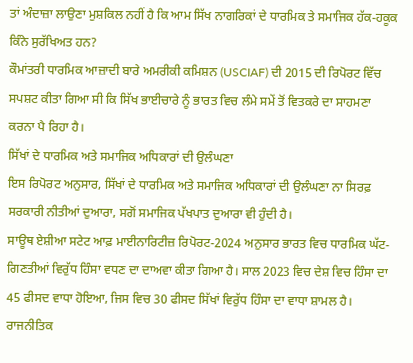ਤਾਂ ਅੰਦਾਜ਼ਾ ਲਾਉਣਾ ਮੁਸ਼ਕਿਲ ਨਹੀਂ ਹੈ ਕਿ ਆਮ ਸਿੱਖ ਨਾਗਰਿਕਾਂ ਦੇ ਧਾਰਮਿਕ ਤੇ ਸਮਾਜਿਕ ਹੱਕ-ਹਕੂਕ ਕਿੰਨੇ ਸੁਰੱਖਿਅਤ ਹਨ?
ਕੌਮਾਂਤਰੀ ਧਾਰਮਿਕ ਆਜ਼ਾਦੀ ਬਾਰੇ ਅਮਰੀਕੀ ਕਮਿਸ਼ਨ (USCIAF) ਦੀ 2015 ਦੀ ਰਿਪੋਰਟ ਵਿੱਚ ਸਪਸ਼ਟ ਕੀਤਾ ਗਿਆ ਸੀ ਕਿ ਸਿੱਖ ਭਾਈਚਾਰੇ ਨੂੰ ਭਾਰਤ ਵਿਚ ਲੰਮੇ ਸਮੇਂ ਤੋਂ ਵਿਤਕਰੇ ਦਾ ਸਾਹਮਣਾ ਕਰਨਾ ਪੈ ਰਿਹਾ ਹੈ।
ਸਿੱਖਾਂ ਦੇ ਧਾਰਮਿਕ ਅਤੇ ਸਮਾਜਿਕ ਅਧਿਕਾਰਾਂ ਦੀ ਉਲੰਘਣਾ
ਇਸ ਰਿਪੋਰਟ ਅਨੁਸਾਰ, ਸਿੱਖਾਂ ਦੇ ਧਾਰਮਿਕ ਅਤੇ ਸਮਾਜਿਕ ਅਧਿਕਾਰਾਂ ਦੀ ਉਲੰਘਣਾ ਨਾ ਸਿਰਫ਼ ਸਰਕਾਰੀ ਨੀਤੀਆਂ ਦੁਆਰਾ, ਸਗੋਂ ਸਮਾਜਿਕ ਪੱਖਪਾਤ ਦੁਆਰਾ ਵੀ ਹੁੰਦੀ ਹੈ।
ਸਾਊਥ ਏਸ਼ੀਆ ਸਟੇਟ ਆਫ਼ ਮਾਈਨਾਰਿਟੀਜ਼ ਰਿਪੋਰਟ-2024 ਅਨੁਸਾਰ ਭਾਰਤ ਵਿਚ ਧਾਰਮਿਕ ਘੱਟ-ਗਿਣਤੀਆਂ ਵਿਰੁੱਧ ਹਿੰਸਾ ਵਧਣ ਦਾ ਦਾਅਵਾ ਕੀਤਾ ਗਿਆ ਹੈ। ਸਾਲ 2023 ਵਿਚ ਦੇਸ਼ ਵਿਚ ਹਿੰਸਾ ਦਾ 45 ਫੀਸਦ ਵਾਧਾ ਹੋਇਆ, ਜਿਸ ਵਿਚ 30 ਫੀਸਦ ਸਿੱਖਾਂ ਵਿਰੁੱਧ ਹਿੰਸਾ ਦਾ ਵਾਧਾ ਸ਼ਾਮਲ ਹੈ। ਰਾਜਨੀਤਿਕ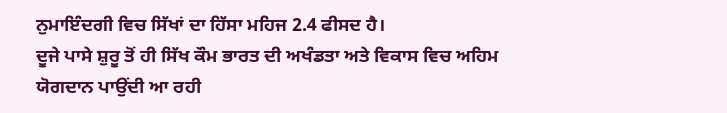ਨੁਮਾਇੰਦਗੀ ਵਿਚ ਸਿੱਖਾਂ ਦਾ ਹਿੱਸਾ ਮਹਿਜ 2.4 ਫੀਸਦ ਹੈ।
ਦੂਜੇ ਪਾਸੇ ਸ਼ੁਰੂ ਤੋਂ ਹੀ ਸਿੱਖ ਕੌਮ ਭਾਰਤ ਦੀ ਅਖੰਡਤਾ ਅਤੇ ਵਿਕਾਸ ਵਿਚ ਅਹਿਮ ਯੋਗਦਾਨ ਪਾਉਂਦੀ ਆ ਰਹੀ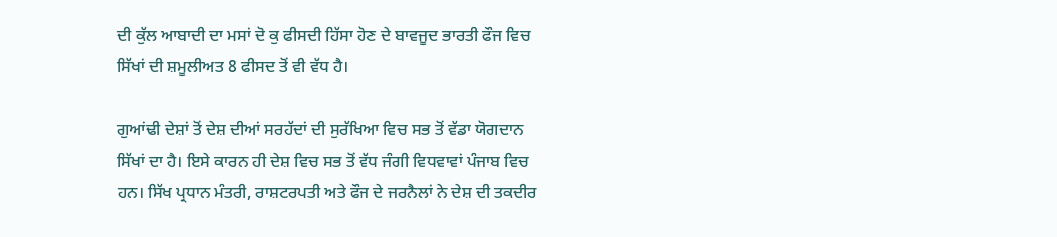ਦੀ ਕੁੱਲ ਆਬਾਦੀ ਦਾ ਮਸਾਂ ਦੋ ਕੁ ਫੀਸਦੀ ਹਿੱਸਾ ਹੋਣ ਦੇ ਬਾਵਜੂਦ ਭਾਰਤੀ ਫੌਜ ਵਿਚ ਸਿੱਖਾਂ ਦੀ ਸ਼ਮੂਲੀਅਤ 8 ਫੀਸਦ ਤੋਂ ਵੀ ਵੱਧ ਹੈ।

ਗੁਆਂਢੀ ਦੇਸ਼ਾਂ ਤੋਂ ਦੇਸ਼ ਦੀਆਂ ਸਰਹੱਦਾਂ ਦੀ ਸੁਰੱਖਿਆ ਵਿਚ ਸਭ ਤੋਂ ਵੱਡਾ ਯੋਗਦਾਨ ਸਿੱਖਾਂ ਦਾ ਹੈ। ਇਸੇ ਕਾਰਨ ਹੀ ਦੇਸ਼ ਵਿਚ ਸਭ ਤੋਂ ਵੱਧ ਜੰਗੀ ਵਿਧਵਾਵਾਂ ਪੰਜਾਬ ਵਿਚ ਹਨ। ਸਿੱਖ ਪ੍ਰਧਾਨ ਮੰਤਰੀ, ਰਾਸ਼ਟਰਪਤੀ ਅਤੇ ਫੌਜ ਦੇ ਜਰਨੈਲਾਂ ਨੇ ਦੇਸ਼ ਦੀ ਤਕਦੀਰ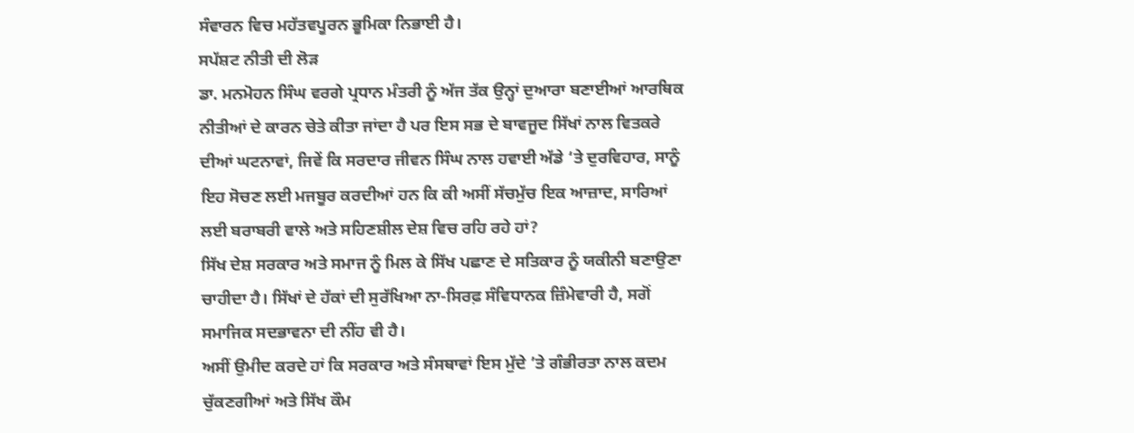ਸੰਵਾਰਨ ਵਿਚ ਮਹੱਤਵਪੂਰਨ ਭੂਮਿਕਾ ਨਿਭਾਈ ਹੈ।
ਸਪੱਸ਼ਟ ਨੀਤੀ ਦੀ ਲੋੜ
ਡਾ. ਮਨਮੋਹਨ ਸਿੰਘ ਵਰਗੇ ਪ੍ਰਧਾਨ ਮੰਤਰੀ ਨੂੰ ਅੱਜ ਤੱਕ ਉਨ੍ਹਾਂ ਦੁਆਰਾ ਬਣਾਈਆਂ ਆਰਥਿਕ ਨੀਤੀਆਂ ਦੇ ਕਾਰਨ ਚੇਤੇ ਕੀਤਾ ਜਾਂਦਾ ਹੈ ਪਰ ਇਸ ਸਭ ਦੇ ਬਾਵਜੂਦ ਸਿੱਖਾਂ ਨਾਲ ਵਿਤਕਰੇ ਦੀਆਂ ਘਟਨਾਵਾਂ, ਜਿਵੇਂ ਕਿ ਸਰਦਾਰ ਜੀਵਨ ਸਿੰਘ ਨਾਲ ਹਵਾਈ ਅੱਡੇ ‘ਤੇ ਦੁਰਵਿਹਾਰ, ਸਾਨੂੰ ਇਹ ਸੋਚਣ ਲਈ ਮਜਬੂਰ ਕਰਦੀਆਂ ਹਨ ਕਿ ਕੀ ਅਸੀਂ ਸੱਚਮੁੱਚ ਇਕ ਆਜ਼ਾਦ, ਸਾਰਿਆਂ ਲਈ ਬਰਾਬਰੀ ਵਾਲੇ ਅਤੇ ਸਹਿਣਸ਼ੀਲ ਦੇਸ਼ ਵਿਚ ਰਹਿ ਰਹੇ ਹਾਂ?
ਸਿੱਖ ਦੇਸ਼ ਸਰਕਾਰ ਅਤੇ ਸਮਾਜ ਨੂੰ ਮਿਲ ਕੇ ਸਿੱਖ ਪਛਾਣ ਦੇ ਸਤਿਕਾਰ ਨੂੰ ਯਕੀਨੀ ਬਣਾਉਣਾ ਚਾਹੀਦਾ ਹੈ। ਸਿੱਖਾਂ ਦੇ ਹੱਕਾਂ ਦੀ ਸੁਰੱਖਿਆ ਨਾ-ਸਿਰਫ਼ ਸੰਵਿਧਾਨਕ ਜ਼ਿੰਮੇਵਾਰੀ ਹੈ, ਸਗੋਂ ਸਮਾਜਿਕ ਸਦਭਾਵਨਾ ਦੀ ਨੀਂਹ ਵੀ ਹੈ।
ਅਸੀਂ ਉਮੀਦ ਕਰਦੇ ਹਾਂ ਕਿ ਸਰਕਾਰ ਅਤੇ ਸੰਸਥਾਵਾਂ ਇਸ ਮੁੱਦੇ ’ਤੇ ਗੰਭੀਰਤਾ ਨਾਲ ਕਦਮ ਚੁੱਕਣਗੀਆਂ ਅਤੇ ਸਿੱਖ ਕੌਮ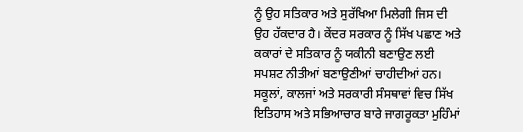ਨੂੰ ਉਹ ਸਤਿਕਾਰ ਅਤੇ ਸੁਰੱਖਿਆ ਮਿਲੇਗੀ ਜਿਸ ਦੀ ਉਹ ਹੱਕਦਾਰ ਹੈ। ਕੇਂਦਰ ਸਰਕਾਰ ਨੂੰ ਸਿੱਖ ਪਛਾਣ ਅਤੇ ਕਕਾਰਾਂ ਦੇ ਸਤਿਕਾਰ ਨੂੰ ਯਕੀਨੀ ਬਣਾਉਣ ਲਈ ਸਪਸ਼ਟ ਨੀਤੀਆਂ ਬਣਾਉਣੀਆਂ ਚਾਹੀਦੀਆਂ ਹਨ।
ਸਕੂਲਾਂ, ਕਾਲਜਾਂ ਅਤੇ ਸਰਕਾਰੀ ਸੰਸਥਾਵਾਂ ਵਿਚ ਸਿੱਖ ਇਤਿਹਾਸ ਅਤੇ ਸਭਿਆਚਾਰ ਬਾਰੇ ਜਾਗਰੂਕਤਾ ਮੁਹਿੰਮਾਂ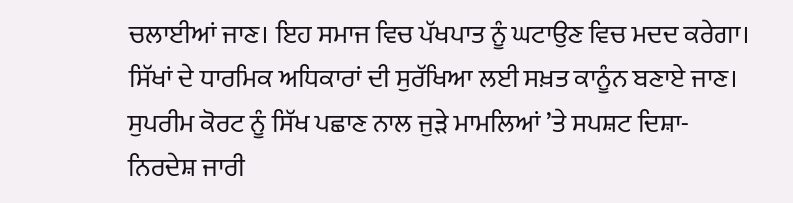ਚਲਾਈਆਂ ਜਾਣ। ਇਹ ਸਮਾਜ ਵਿਚ ਪੱਖਪਾਤ ਨੂੰ ਘਟਾਉਣ ਵਿਚ ਮਦਦ ਕਰੇਗਾ। ਸਿੱਖਾਂ ਦੇ ਧਾਰਮਿਕ ਅਧਿਕਾਰਾਂ ਦੀ ਸੁਰੱਖਿਆ ਲਈ ਸਖ਼ਤ ਕਾਨੂੰਨ ਬਣਾਏ ਜਾਣ। ਸੁਪਰੀਮ ਕੋਰਟ ਨੂੰ ਸਿੱਖ ਪਛਾਣ ਨਾਲ ਜੁੜੇ ਮਾਮਲਿਆਂ ’ਤੇ ਸਪਸ਼ਟ ਦਿਸ਼ਾ-ਨਿਰਦੇਸ਼ ਜਾਰੀ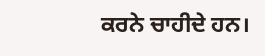ਕਰਨੇ ਚਾਹੀਦੇ ਹਨ।